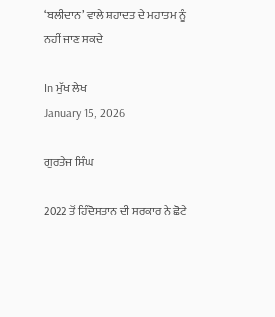‘ਬਲੀਦਾਨ’ ਵਾਲੇ ਸ਼ਹਾਦਤ ਦੇ ਮਹਾਤਮ ਨੂੰ ਨਹੀਂ ਜਾਣ ਸਕਦੇ

In ਮੁੱਖ ਲੇਖ
January 15, 2026

ਗੁਰਤੇਜ ਸਿੰਘ

2022 ਤੋਂ ਹਿੰਦੋਸਤਾਨ ਦੀ ਸਰਕਾਰ ਨੇ ਛੋਟੇ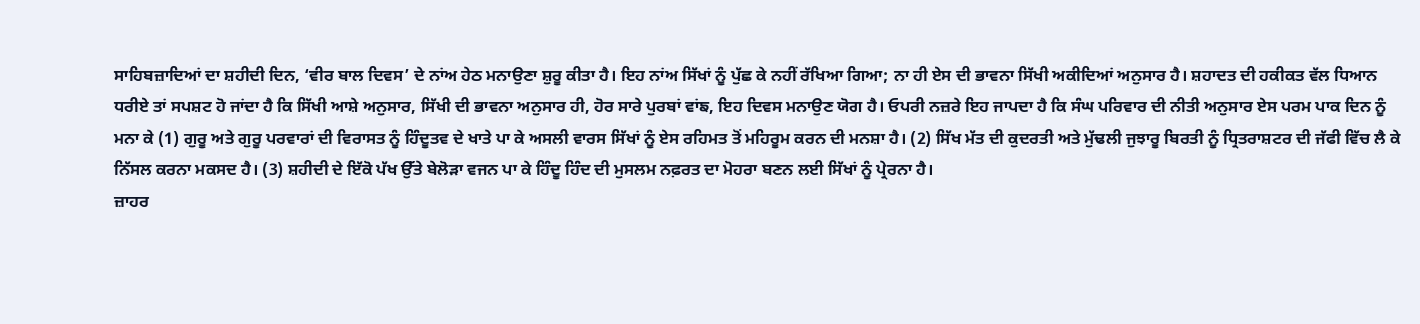ਸਾਹਿਬਜ਼ਾਦਿਆਂ ਦਾ ਸ਼ਹੀਦੀ ਦਿਨ, ‘ਵੀਰ ਬਾਲ ਦਿਵਸ’ ਦੇ ਨਾਂਅ ਹੇਠ ਮਨਾਉਣਾ ਸ਼ੁਰੂ ਕੀਤਾ ਹੈ। ਇਹ ਨਾਂਅ ਸਿੱਖਾਂ ਨੂੰ ਪੁੱਛ ਕੇ ਨਹੀਂ ਰੱਖਿਆ ਗਿਆ; ਨਾ ਹੀ ਏਸ ਦੀ ਭਾਵਨਾ ਸਿੱਖੀ ਅਕੀਦਿਆਂ ਅਨੁਸਾਰ ਹੈ। ਸ਼ਹਾਦਤ ਦੀ ਹਕੀਕਤ ਵੱਲ ਧਿਆਨ ਧਰੀਏ ਤਾਂ ਸਪਸ਼ਟ ਹੋ ਜਾਂਦਾ ਹੈ ਕਿ ਸਿੱਖੀ ਆਸ਼ੇ ਅਨੁਸਾਰ, ਸਿੱਖੀ ਦੀ ਭਾਵਨਾ ਅਨੁਸਾਰ ਹੀ, ਹੋਰ ਸਾਰੇ ਪੁਰਬਾਂ ਵਾਂਙ, ਇਹ ਦਿਵਸ ਮਨਾਉਣ ਯੋਗ ਹੈ। ਓਪਰੀ ਨਜ਼ਰੇ ਇਹ ਜਾਪਦਾ ਹੈ ਕਿ ਸੰਘ ਪਰਿਵਾਰ ਦੀ ਨੀਤੀ ਅਨੁਸਾਰ ਏਸ ਪਰਮ ਪਾਕ ਦਿਨ ਨੂੰ ਮਨਾ ਕੇ (1) ਗੁਰੂ ਅਤੇ ਗੁਰੂ ਪਰਵਾਰਾਂ ਦੀ ਵਿਰਾਸਤ ਨੂੰ ਹਿੰਦੂਤਵ ਦੇ ਖਾਤੇ ਪਾ ਕੇ ਅਸਲੀ ਵਾਰਸ ਸਿੱਖਾਂ ਨੂੰ ਏਸ ਰਹਿਮਤ ਤੋਂ ਮਹਿਰੂਮ ਕਰਨ ਦੀ ਮਨਸ਼ਾ ਹੈ। (2) ਸਿੱਖ ਮੱਤ ਦੀ ਕੁਦਰਤੀ ਅਤੇ ਮੁੱਢਲੀ ਜੁਝਾਰੂ ਬਿਰਤੀ ਨੂੰ ਧ੍ਰਿਤਰਾਸ਼ਟਰ ਦੀ ਜੱਫੀ ਵਿੱਚ ਲੈ ਕੇ ਨਿੱਸਲ ਕਰਨਾ ਮਕਸਦ ਹੈ। (3) ਸ਼ਹੀਦੀ ਦੇ ਇੱਕੋ ਪੱਖ ਉੱਤੇ ਬੇਲੋੜਾ ਵਜਨ ਪਾ ਕੇ ਹਿੰਦੂ ਹਿੰਦ ਦੀ ਮੁਸਲਮ ਨਫ਼ਰਤ ਦਾ ਮੋਹਰਾ ਬਣਨ ਲਈ ਸਿੱਖਾਂ ਨੂੰ ਪ੍ਰੇਰਨਾ ਹੈ।
ਜ਼ਾਹਰ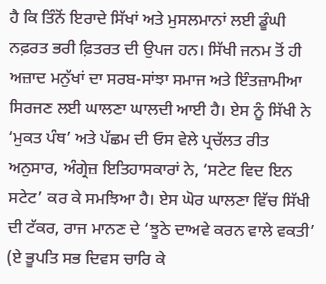ਹੈ ਕਿ ਤਿੰਨੋਂ ਇਰਾਦੇ ਸਿੱਖਾਂ ਅਤੇ ਮੁਸਲਮਾਨਾਂ ਲਈ ਡੂੰਘੀ ਨਫ਼ਰਤ ਭਰੀ ਫ਼ਿਤਰਤ ਦੀ ਉਪਜ ਹਨ। ਸਿੱਖੀ ਜਨਮ ਤੋਂ ਹੀ ਅਜ਼ਾਦ ਮਨੁੱਖਾਂ ਦਾ ਸਰਬ-ਸਾਂਝਾ ਸਮਾਜ ਅਤੇ ਇੰਤਜ਼ਾਮੀਆ ਸਿਰਜਣ ਲਈ ਘਾਲਣਾ ਘਾਲਦੀ ਆਈ ਹੈ। ਏਸ ਨੂੰ ਸਿੱਖੀ ਨੇ ‘ਮੁਕਤ ਪੰਥ’ ਅਤੇ ਪੱਛਮ ਦੀ ਓਸ ਵੇਲੇ ਪ੍ਰਚੱਲਤ ਰੀਤ ਅਨੁਸਾਰ, ਅੰਗ੍ਰੇਜ਼ ਇਤਿਹਾਸਕਾਰਾਂ ਨੇ, ‘ਸਟੇਟ ਵਿਦ ਇਨ ਸਟੇਟ’ ਕਰ ਕੇ ਸਮਝਿਆ ਹੈ। ਏਸ ਘੋਰ ਘਾਲਣਾ ਵਿੱਚ ਸਿੱਖੀ ਦੀ ਟੱਕਰ, ਰਾਜ ਮਾਨਣ ਦੇ ‘ਝੂਠੇ ਦਾਅਵੇ ਕਰਨ ਵਾਲੇ ਵਕਤੀ’ (ਏ ਭੂਪਤਿ ਸਭ ਦਿਵਸ ਚਾਰਿ ਕੇ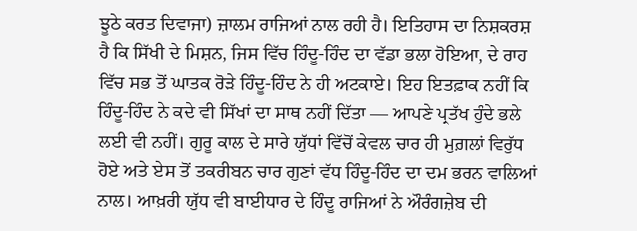ਝੂਠੇ ਕਰਤ ਦਿਵਾਜਾ) ਜ਼ਾਲਮ ਰਾਜਿਆਂ ਨਾਲ ਰਹੀ ਹੈ। ਇਤਿਹਾਸ ਦਾ ਨਿਸ਼ਕਰਸ਼ ਹੈ ਕਿ ਸਿੱਖੀ ਦੇ ਮਿਸ਼ਨ, ਜਿਸ ਵਿੱਚ ਹਿੰਦੂ-ਹਿੰਦ ਦਾ ਵੱਡਾ ਭਲਾ ਹੋਇਆ, ਦੇ ਰਾਹ ਵਿੱਚ ਸਭ ਤੋਂ ਘਾਤਕ ਰੋੜੇ ਹਿੰਦੂ-ਹਿੰਦ ਨੇ ਹੀ ਅਟਕਾਏ। ਇਹ ਇਤਫ਼ਾਕ ਨਹੀਂ ਕਿ ਹਿੰਦੂ-ਹਿੰਦ ਨੇ ਕਦੇ ਵੀ ਸਿੱਖਾਂ ਦਾ ਸਾਥ ਨਹੀਂ ਦਿੱਤਾ — ਆਪਣੇ ਪ੍ਰਤੱਖ ਹੁੰਦੇ ਭਲੇ ਲਈ ਵੀ ਨਹੀਂ। ਗੁਰੂ ਕਾਲ ਦੇ ਸਾਰੇ ਯੁੱਧਾਂ ਵਿੱਚੋਂ ਕੇਵਲ ਚਾਰ ਹੀ ਮੁਗ਼ਲਾਂ ਵਿਰੁੱਧ ਹੋਏ ਅਤੇ ਏਸ ਤੋਂ ਤਕਰੀਬਨ ਚਾਰ ਗੁਣਾਂ ਵੱਧ ਹਿੰਦੂ-ਹਿੰਦ ਦਾ ਦਮ ਭਰਨ ਵਾਲਿਆਂ ਨਾਲ। ਆਖ਼ਰੀ ਯੁੱਧ ਵੀ ਬਾਈਧਾਰ ਦੇ ਹਿੰਦੂ ਰਾਜਿਆਂ ਨੇ ਔਰੰਗਜ਼ੇਬ ਦੀ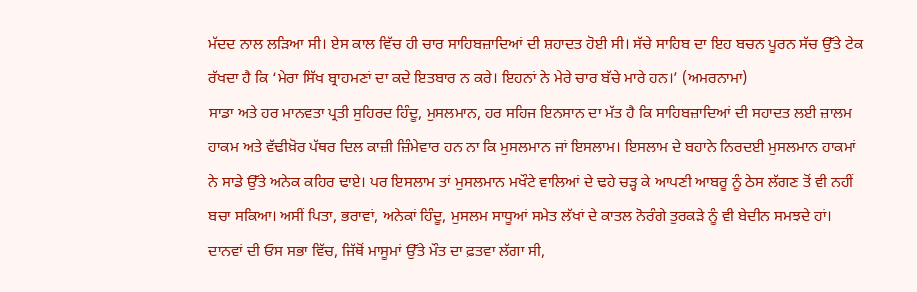ਮੱਦਦ ਨਾਲ ਲੜਿਆ ਸੀ। ਏਸ ਕਾਲ ਵਿੱਚ ਹੀ ਚਾਰ ਸਾਹਿਬਜ਼ਾਦਿਆਂ ਦੀ ਸ਼ਹਾਦਤ ਹੋਈ ਸੀ। ਸੱਚੇ ਸਾਹਿਬ ਦਾ ਇਹ ਬਚਨ ਪੂਰਨ ਸੱਚ ਉੱਤੇ ਟੇਕ ਰੱਖਦਾ ਹੈ ਕਿ ‘ਮੇਰਾ ਸਿੱਖ ਬ੍ਰਾਹਮਣਾਂ ਦਾ ਕਦੇ ਇਤਬਾਰ ਨ ਕਰੇ। ਇਹਨਾਂ ਨੇ ਮੇਰੇ ਚਾਰ ਬੱਚੇ ਮਾਰੇ ਹਨ।’ (ਅਮਰਨਾਮਾ)
ਸਾਡਾ ਅਤੇ ਹਰ ਮਾਨਵਤਾ ਪ੍ਰਤੀ ਸੁਹਿਰਦ ਹਿੰਦੂ, ਮੁਸਲਮਾਨ, ਹਰ ਸਹਿਜ ਇਨਸਾਨ ਦਾ ਮੱਤ ਹੈ ਕਿ ਸਾਹਿਬਜ਼ਾਦਿਆਂ ਦੀ ਸਹਾਦਤ ਲਈ ਜ਼ਾਲਮ ਹਾਕਮ ਅਤੇ ਵੱਢੀਖ਼ੋਰ ਪੱਥਰ ਦਿਲ ਕਾਜ਼ੀ ਜ਼ਿੰਮੇਵਾਰ ਹਨ ਨਾ ਕਿ ਮੁਸਲਮਾਨ ਜਾਂ ਇਸਲਾਮ। ਇਸਲਾਮ ਦੇ ਬਹਾਨੇ ਨਿਰਦਈ ਮੁਸਲਮਾਨ ਹਾਕਮਾਂ ਨੇ ਸਾਡੇ ਉੱਤੇ ਅਨੇਕ ਕਹਿਰ ਢਾਏ। ਪਰ ਇਸਲਾਮ ਤਾਂ ਮੁਸਲਮਾਨ ਮਖੌਟੇ ਵਾਲਿਆਂ ਦੇ ਢਹੇ ਚੜ੍ਹ ਕੇ ਆਪਣੀ ਆਬਰੂ ਨੂੰ ਠੇਸ ਲੱਗਣ ਤੋਂ ਵੀ ਨਹੀਂ ਬਚਾ ਸਕਿਆ। ਅਸੀਂ ਪਿਤਾ, ਭਰਾਵਾਂ, ਅਨੇਕਾਂ ਹਿੰਦੂ, ਮੁਸਲਮ ਸਾਧੂਆਂ ਸਮੇਤ ਲੱਖਾਂ ਦੇ ਕਾਤਲ ਨੋਰੰਗੇ ਤੁਰਕੜੇ ਨੂੰ ਵੀ ਬੇਦੀਨ ਸਮਝਦੇ ਹਾਂ।
ਦਾਨਵਾਂ ਦੀ ਓਸ ਸਭਾ ਵਿੱਚ, ਜਿੱਥੋਂ ਮਾਸੂਮਾਂ ਉੱਤੇ ਮੌਤ ਦਾ ਫ਼ਤਵਾ ਲੱਗਾ ਸੀ,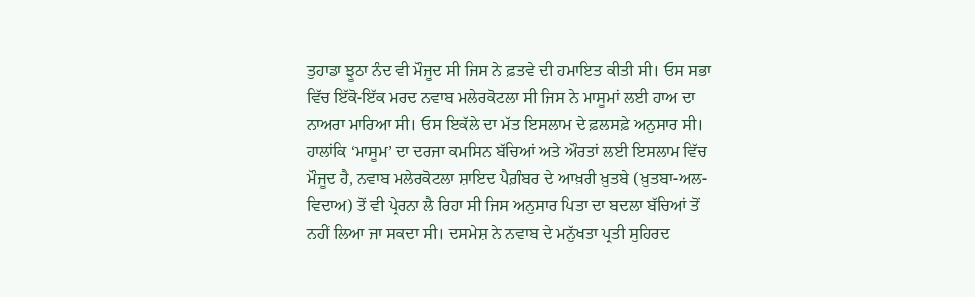ਤੁਹਾਡਾ ਝੂਠਾ ਨੰਦ ਵੀ ਮੌਜੂਦ ਸੀ ਜਿਸ ਨੇ ਫ਼ਤਵੇ ਦੀ ਹਮਾਇਤ ਕੀਤੀ ਸੀ। ਓਸ ਸਭਾ ਵਿੱਚ ਇੱਕੋ-ਇੱਕ ਮਰਦ ਨਵਾਬ ਮਲੇਰਕੋਟਲਾ ਸੀ ਜਿਸ ਨੇ ਮਾਸੂਮਾਂ ਲਈ ਹਾਅ ਦਾ ਨਾਅਰਾ ਮਾਰਿਆ ਸੀ। ਓਸ ਇਕੱਲੇ ਦਾ ਮੱਤ ਇਸਲਾਮ ਦੇ ਫ਼ਲਸਫ਼ੇ ਅਨੁਸਾਰ ਸੀ। ਹਾਲਾਂਕਿ ‘ਮਾਸੂਮ’ ਦਾ ਦਰਜਾ ਕਮਸਿਨ ਬੱਚਿਆਂ ਅਤੇ ਔਰਤਾਂ ਲਈ ਇਸਲਾਮ ਵਿੱਚ ਮੌਜੂਦ ਹੈ, ਨਵਾਬ ਮਲੇਰਕੋਟਲਾ ਸ਼ਾਇਦ ਪੈਗ਼ੰਬਰ ਦੇ ਆਖ਼ਰੀ ਖ਼ੁਤਬੇ (ਖ਼ੁਤਬਾ-ਅਲ-ਵਿਦਾਅ) ਤੋਂ ਵੀ ਪ੍ਰੇਰਨਾ ਲੈ ਰਿਹਾ ਸੀ ਜਿਸ ਅਨੁਸਾਰ ਪਿਤਾ ਦਾ ਬਦਲਾ ਬੱਚਿਆਂ ਤੋਂ ਨਹੀਂ ਲਿਆ ਜਾ ਸਕਦਾ ਸੀ। ਦਸਮੇਸ਼ ਨੇ ਨਵਾਬ ਦੇ ਮਨੁੱਖਤਾ ਪ੍ਰਤੀ ਸੁਹਿਰਦ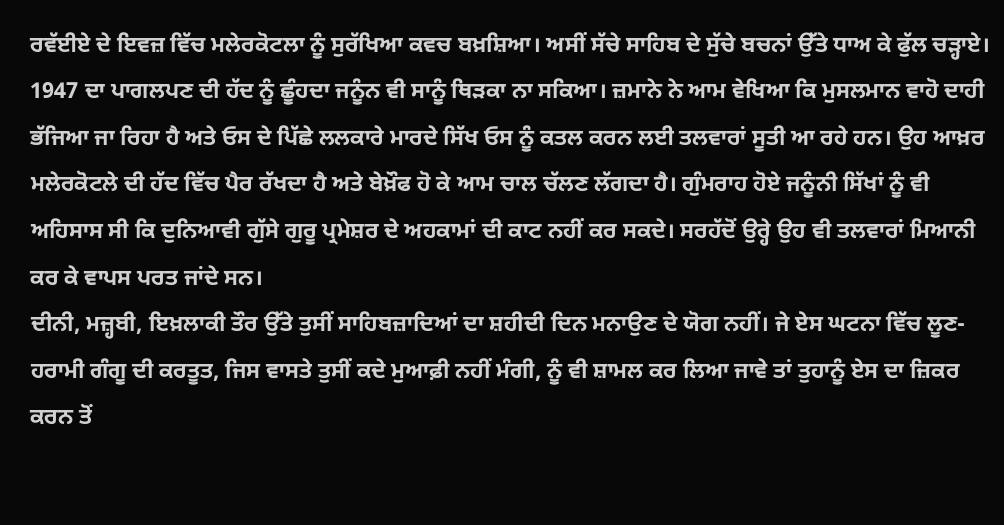ਰਵੱਈਏ ਦੇ ਇਵਜ਼ ਵਿੱਚ ਮਲੇਰਕੋਟਲਾ ਨੂੰ ਸੁਰੱਖਿਆ ਕਵਚ ਬਖ਼ਸ਼ਿਆ। ਅਸੀਂ ਸੱਚੇ ਸਾਹਿਬ ਦੇ ਸੁੱਚੇ ਬਚਨਾਂ ਉੱਤੇ ਧਾਅ ਕੇ ਫੁੱਲ ਚੜ੍ਹਾਏ। 1947 ਦਾ ਪਾਗਲਪਣ ਦੀ ਹੱਦ ਨੂੰ ਛੂੰਹਦਾ ਜਨੂੰਨ ਵੀ ਸਾਨੂੰ ਥਿੜਕਾ ਨਾ ਸਕਿਆ। ਜ਼ਮਾਨੇ ਨੇ ਆਮ ਵੇਖਿਆ ਕਿ ਮੁਸਲਮਾਨ ਵਾਹੋ ਦਾਹੀ ਭੱਜਿਆ ਜਾ ਰਿਹਾ ਹੈ ਅਤੇ ਓਸ ਦੇ ਪਿੱਛੇ ਲਲਕਾਰੇ ਮਾਰਦੇ ਸਿੱਖ ਓਸ ਨੂੰ ਕਤਲ ਕਰਨ ਲਈ ਤਲਵਾਰਾਂ ਸੂਤੀ ਆ ਰਹੇ ਹਨ। ਉਹ ਆਖ਼ਰ ਮਲੇਰਕੋਟਲੇ ਦੀ ਹੱਦ ਵਿੱਚ ਪੈਰ ਰੱਖਦਾ ਹੈ ਅਤੇ ਬੇਖ਼ੌਫ ਹੋ ਕੇ ਆਮ ਚਾਲ ਚੱਲਣ ਲੱਗਦਾ ਹੈ। ਗੁੰਮਰਾਹ ਹੋਏ ਜਨੂੰਨੀ ਸਿੱਖਾਂ ਨੂੰ ਵੀ ਅਹਿਸਾਸ ਸੀ ਕਿ ਦੁਨਿਆਵੀ ਗੁੱਸੇ ਗੁਰੂ ਪ੍ਰਮੇਸ਼ਰ ਦੇ ਅਹਕਾਮਾਂ ਦੀ ਕਾਟ ਨਹੀਂ ਕਰ ਸਕਦੇ। ਸਰਹੱਦੋਂ ਉਰ੍ਹੇ ਉਹ ਵੀ ਤਲਵਾਰਾਂ ਮਿਆਨੀ ਕਰ ਕੇ ਵਾਪਸ ਪਰਤ ਜਾਂਦੇ ਸਨ।
ਦੀਨੀ, ਮਜ਼੍ਹਬੀ, ਇਖ਼ਲਾਕੀ ਤੌਰ ਉੱਤੇ ਤੁਸੀਂ ਸਾਹਿਬਜ਼ਾਦਿਆਂ ਦਾ ਸ਼ਹੀਦੀ ਦਿਨ ਮਨਾਉਣ ਦੇ ਯੋਗ ਨਹੀਂ। ਜੇ ਏਸ ਘਟਨਾ ਵਿੱਚ ਲੂਣ-ਹਰਾਮੀ ਗੰਗੂ ਦੀ ਕਰਤੂਤ, ਜਿਸ ਵਾਸਤੇ ਤੁਸੀਂ ਕਦੇ ਮੁਆਫ਼ੀ ਨਹੀਂ ਮੰਗੀ, ਨੂੰ ਵੀ ਸ਼ਾਮਲ ਕਰ ਲਿਆ ਜਾਵੇ ਤਾਂ ਤੁਹਾਨੂੰ ਏਸ ਦਾ ਜ਼ਿਕਰ ਕਰਨ ਤੋਂ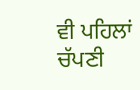ਵੀ ਪਹਿਲਾਂ ਚੱਪਣੀ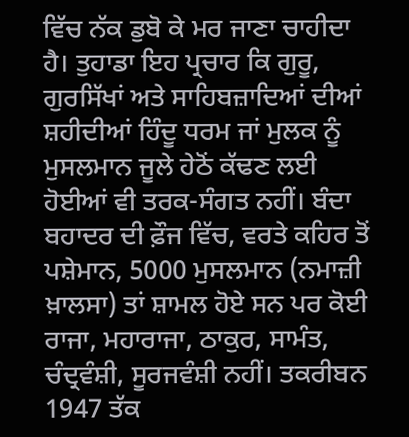ਵਿੱਚ ਨੱਕ ਡੁਬੋ ਕੇ ਮਰ ਜਾਣਾ ਚਾਹੀਦਾ ਹੈ। ਤੁਹਾਡਾ ਇਹ ਪ੍ਰਚਾਰ ਕਿ ਗੁਰੂ, ਗੁਰਸਿੱਖਾਂ ਅਤੇ ਸਾਹਿਬਜ਼ਾਦਿਆਂ ਦੀਆਂ ਸ਼ਹੀਦੀਆਂ ਹਿੰਦੂ ਧਰਮ ਜਾਂ ਮੁਲਕ ਨੂੰ ਮੁਸਲਮਾਨ ਜੂਲੇ ਹੇਠੋਂ ਕੱਢਣ ਲਈ ਹੋਈਆਂ ਵੀ ਤਰਕ-ਸੰਗਤ ਨਹੀਂ। ਬੰਦਾ ਬਹਾਦਰ ਦੀ ਫ਼ੌਜ ਵਿੱਚ, ਵਰਤੇ ਕਹਿਰ ਤੋਂ ਪਸ਼ੇਮਾਨ, 5000 ਮੁਸਲਮਾਨ (ਨਮਾਜ਼ੀ ਖ਼ਾਲਸਾ) ਤਾਂ ਸ਼ਾਮਲ ਹੋਏ ਸਨ ਪਰ ਕੋਈ ਰਾਜਾ, ਮਹਾਰਾਜਾ, ਠਾਕੁਰ, ਸਾਮੰਤ, ਚੰਦ੍ਰਵੰਸ਼ੀ, ਸੂਰਜਵੰਸ਼ੀ ਨਹੀਂ। ਤਕਰੀਬਨ 1947 ਤੱਕ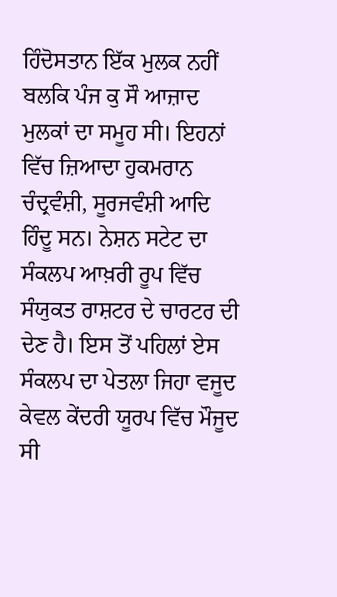ਹਿੰਦੋਸਤਾਨ ਇੱਕ ਮੁਲਕ ਨਹੀਂ ਬਲਕਿ ਪੰਜ ਕੁ ਸੌ ਆਜ਼ਾਦ ਮੁਲਕਾਂ ਦਾ ਸਮੂਹ ਸੀ। ਇਹਨਾਂ ਵਿੱਚ ਜ਼ਿਆਦਾ ਹੁਕਮਰਾਨ ਚੰਦ੍ਰਵੰਸ਼ੀ, ਸੂਰਜਵੰਸ਼ੀ ਆਦਿ ਹਿੰਦੂ ਸਨ। ਨੇਸ਼ਨ ਸਟੇਟ ਦਾ ਸੰਕਲਪ ਆਖ਼ਰੀ ਰੂਪ ਵਿੱਚ ਸੰਯੁਕਤ ਰਾਸ਼ਟਰ ਦੇ ਚਾਰਟਰ ਦੀ ਦੇਣ ਹੈ। ਇਸ ਤੋਂ ਪਹਿਲਾਂ ਏਸ ਸੰਕਲਪ ਦਾ ਪੇਤਲਾ ਜਿਹਾ ਵਜੂਦ ਕੇਵਲ ਕੇਂਦਰੀ ਯੂਰਪ ਵਿੱਚ ਮੌਜੂਦ ਸੀ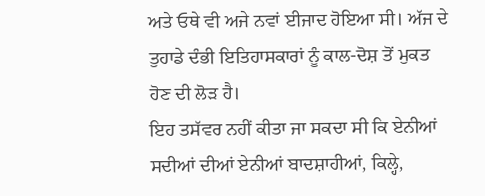ਅਤੇ ਓਥੇ ਵੀ ਅਜੇ ਨਵਾਂ ਈਜਾਦ ਹੋਇਆ ਸੀ। ਅੱਜ ਦੇ ਤੁਹਾਡੇ ਦੰਭੀ ਇਤਿਹਾਸਕਾਰਾਂ ਨੂੰ ਕਾਲ-ਦੋਸ਼ ਤੋਂ ਮੁਕਤ ਹੋਣ ਦੀ ਲੋੜ ਹੈ।
ਇਹ ਤਸੱਵਰ ਨਹੀਂ ਕੀਤਾ ਜਾ ਸਕਦਾ ਸੀ ਕਿ ਏਨੀਆਂ ਸਦੀਆਂ ਦੀਆਂ ਏਨੀਆਂ ਬਾਦਸ਼ਾਹੀਆਂ, ਕਿਲ੍ਹੇ,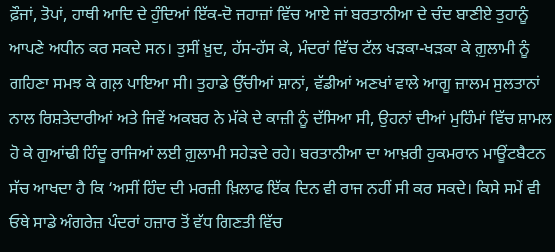ਫ਼ੌਜਾਂ, ਤੋਪਾਂ, ਹਾਥੀ ਆਦਿ ਦੇ ਹੁੰਦਿਆਂ ਇੱਕ-ਦੋ ਜਹਾਜ਼ਾਂ ਵਿੱਚ ਆਏ ਜਾਂ ਬਰਤਾਨੀਆ ਦੇ ਚੰਦ ਬਾਣੀਏ ਤੁਹਾਨੂੰ ਆਪਣੇ ਅਧੀਨ ਕਰ ਸਕਦੇ ਸਨ। ਤੁਸੀਂ ਖ਼ੁਦ, ਹੱਸ-ਹੱਸ ਕੇ, ਮੰਦਰਾਂ ਵਿੱਚ ਟੱਲ ਖੜਕਾ-ਖੜਕਾ ਕੇ ਗ਼ੁਲਾਮੀ ਨੂੰ ਗਹਿਣਾ ਸਮਝ ਕੇ ਗਲ਼ ਪਾਇਆ ਸੀ। ਤੁਹਾਡੇ ਉੱਚੀਆਂ ਸ਼ਾਨਾਂ, ਵੱਡੀਆਂ ਅਣਖਾਂ ਵਾਲੇ ਆਗੂ ਜ਼ਾਲਮ ਸੁਲਤਾਨਾਂ ਨਾਲ ਰਿਸ਼ਤੇਦਾਰੀਆਂ ਅਤੇ ਜਿਵੇਂ ਅਕਬਰ ਨੇ ਮੱਕੇ ਦੇ ਕਾਜ਼ੀ ਨੂੰ ਦੱਸਿਆ ਸੀ, ਉਹਨਾਂ ਦੀਆਂ ਮੁਹਿੰਮਾਂ ਵਿੱਚ ਸ਼ਾਮਲ ਹੋ ਕੇ ਗੁਆਂਢੀ ਹਿੰਦੂ ਰਾਜਿਆਂ ਲਈ ਗ਼ੁਲਾਮੀ ਸਹੇੜਦੇ ਰਹੇ। ਬਰਤਾਨੀਆ ਦਾ ਆਖ਼ਰੀ ਹੁਕਮਰਾਨ ਮਾਊਂਟਬੈਟਨ ਸੱਚ ਆਖਦਾ ਹੈ ਕਿ ‘ਅਸੀਂ ਹਿੰਦ ਦੀ ਮਰਜ਼ੀ ਖ਼ਿਲਾਫ ਇੱਕ ਦਿਨ ਵੀ ਰਾਜ ਨਹੀਂ ਸੀ ਕਰ ਸਕਦੇ। ਕਿਸੇ ਸਮੇਂ ਵੀ ਓਥੇ ਸਾਡੇ ਅੰਗਰੇਜ਼ ਪੰਦਰਾਂ ਹਜ਼ਾਰ ਤੋਂ ਵੱਧ ਗਿਣਤੀ ਵਿੱਚ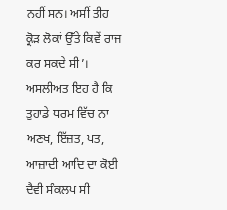ਨਹੀਂ ਸਨ। ਅਸੀਂ ਤੀਹ ਕ੍ਰੋੜ ਲੋਕਾਂ ਉੱਤੇ ਕਿਵੇਂ ਰਾਜ ਕਰ ਸਕਦੇ ਸੀ’।
ਅਸਲੀਅਤ ਇਹ ਹੈ ਕਿ ਤੁਹਾਡੇ ਧਰਮ ਵਿੱਚ ਨਾ ਅਣਖ, ਇੱਜ਼ਤ, ਪਤ, ਆਜ਼ਾਦੀ ਆਦਿ ਦਾ ਕੋਈ ਦੈਵੀ ਸੰਕਲਪ ਸੀ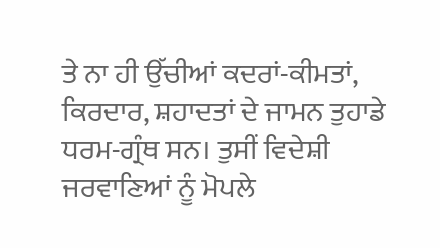ਤੇ ਨਾ ਹੀ ਉੱਚੀਆਂ ਕਦਰਾਂ-ਕੀਮਤਾਂ, ਕਿਰਦਾਰ, ਸ਼ਹਾਦਤਾਂ ਦੇ ਜਾਮਨ ਤੁਹਾਡੇ ਧਰਮ-ਗ੍ਰੰਥ ਸਨ। ਤੁਸੀਂ ਵਿਦੇਸ਼ੀ ਜਰਵਾਣਿਆਂ ਨੂੰ ਮੋਪਲੇ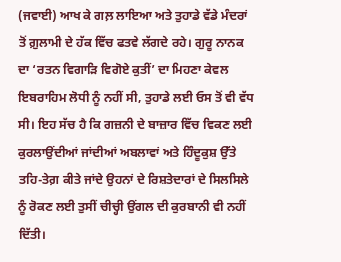(ਜਵਾਈ) ਆਖ ਕੇ ਗਲ਼ ਲਾਇਆ ਅਤੇ ਤੁਹਾਡੇ ਵੱਡੇ ਮੰਦਰਾਂ ਤੋਂ ਗ਼ੁਲਾਮੀ ਦੇ ਹੱਕ ਵਿੱਚ ਫਤਵੇ ਲੱਗਦੇ ਰਹੇ। ਗੁਰੂ ਨਾਨਕ ਦਾ ‘ਰਤਨ ਵਿਗਾੜਿ ਵਿਗੋਏ ਕੁਤੀਂ’ ਦਾ ਮਿਹਣਾ ਕੇਵਲ ਇਬਰਾਹਿਮ ਲੋਧੀ ਨੂੰ ਨਹੀਂ ਸੀ, ਤੁਹਾਡੇ ਲਈ ਓਸ ਤੋਂ ਵੀ ਵੱਧ ਸੀ। ਇਹ ਸੱਚ ਹੈ ਕਿ ਗਜ਼ਨੀ ਦੇ ਬਾਜ਼ਾਰ ਵਿੱਚ ਵਿਕਣ ਲਈ ਕੁਰਲਾਉਂਦੀਆਂ ਜਾਂਦੀਆਂ ਅਬਲਾਵਾਂ ਅਤੇ ਹਿੰਦੂਕੁਸ਼ ਉੱਤੇ ਤਹਿ-ਤੇਗ਼ ਕੀਤੇ ਜਾਂਦੇ ਉਹਨਾਂ ਦੇ ਰਿਸ਼ਤੇਦਾਰਾਂ ਦੇ ਸਿਲਸਿਲੇ ਨੂੰ ਰੋਕਣ ਲਈ ਤੁਸੀਂ ਚੀਚ੍ਹੀ ਉਂਗਲ ਦੀ ਕੁਰਬਾਨੀ ਵੀ ਨਹੀਂ ਦਿੱਤੀ।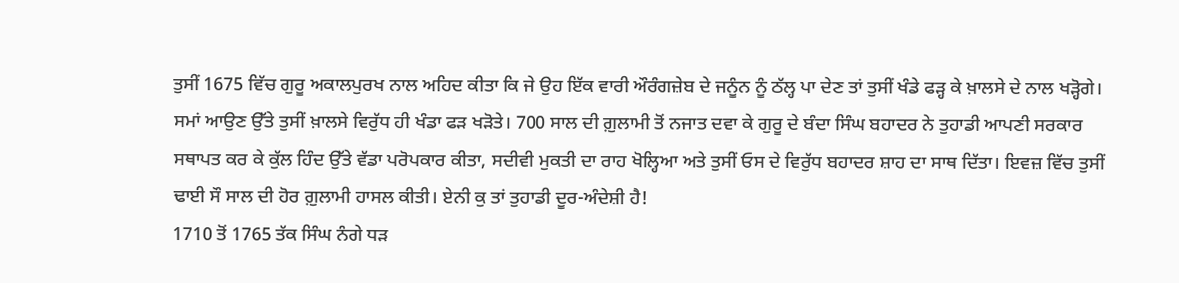ਤੁਸੀਂ 1675 ਵਿੱਚ ਗੁਰੂ ਅਕਾਲਪੁਰਖ ਨਾਲ ਅਹਿਦ ਕੀਤਾ ਕਿ ਜੇ ਉਹ ਇੱਕ ਵਾਰੀ ਔਰੰਗਜ਼ੇਬ ਦੇ ਜਨੂੰਨ ਨੂੰ ਠੱਲ੍ਹ ਪਾ ਦੇਣ ਤਾਂ ਤੁਸੀਂ ਖੰਡੇ ਫੜ੍ਹ ਕੇ ਖ਼ਾਲਸੇ ਦੇ ਨਾਲ ਖੜ੍ਹੋਗੇ। ਸਮਾਂ ਆਉਣ ਉੱਤੇ ਤੁਸੀਂ ਖ਼ਾਲਸੇ ਵਿਰੁੱਧ ਹੀ ਖੰਡਾ ਫੜ ਖੜੋਤੇ। 700 ਸਾਲ ਦੀ ਗ਼ੁਲਾਮੀ ਤੋਂ ਨਜਾਤ ਦਵਾ ਕੇ ਗੁਰੂ ਦੇ ਬੰਦਾ ਸਿੰਘ ਬਹਾਦਰ ਨੇ ਤੁਹਾਡੀ ਆਪਣੀ ਸਰਕਾਰ ਸਥਾਪਤ ਕਰ ਕੇ ਕੁੱਲ ਹਿੰਦ ਉੱਤੇ ਵੱਡਾ ਪਰੋਪਕਾਰ ਕੀਤਾ, ਸਦੀਵੀ ਮੁਕਤੀ ਦਾ ਰਾਹ ਖੋਲ੍ਹਿਆ ਅਤੇ ਤੁਸੀਂ ਓਸ ਦੇ ਵਿਰੁੱਧ ਬਹਾਦਰ ਸ਼ਾਹ ਦਾ ਸਾਥ ਦਿੱਤਾ। ਇਵਜ਼ ਵਿੱਚ ਤੁਸੀਂ ਢਾਈ ਸੌ ਸਾਲ ਦੀ ਹੋਰ ਗ਼ੁਲਾਮੀ ਹਾਸਲ ਕੀਤੀ। ਏਨੀ ਕੁ ਤਾਂ ਤੁਹਾਡੀ ਦੂਰ-ਅੰਦੇਸ਼ੀ ਹੈ!
1710 ਤੋਂ 1765 ਤੱਕ ਸਿੰਘ ਨੰਗੇ ਧੜ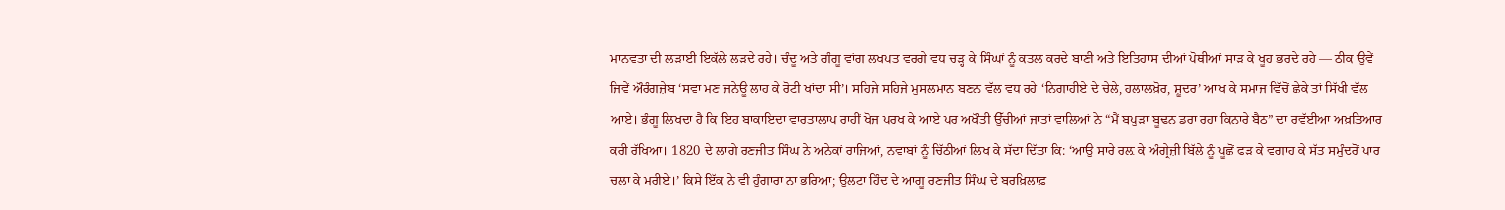ਮਾਨਵਤਾ ਦੀ ਲੜਾਈ ਇਕੱਲੇ ਲੜਦੇ ਰਹੇ। ਚੰਦੂ ਅਤੇ ਗੰਗੂ ਵਾਂਗ ਲਖਪਤ ਵਰਗੇ ਵਧ ਚੜ੍ਹ ਕੇ ਸਿੰਘਾਂ ਨੂੰ ਕਤਲ ਕਰਦੇ ਬਾਣੀ ਅਤੇ ਇਤਿਹਾਸ ਦੀਆਂ ਪੋਥੀਆਂ ਸਾੜ ਕੇ ਖੂਹ ਭਰਦੇ ਰਹੇ — ਠੀਕ ਉਵੇਂ ਜਿਵੇਂ ਔਰੰਗਜ਼ੇਬ ‘ਸਵਾ ਮਣ ਜਨੇਊ ਲਾਹ ਕੇ ਰੋਟੀ ਖਾਂਦਾ ਸੀ’। ਸਹਿਜੇ ਸਹਿਜੇ ਮੁਸਲਮਾਨ ਬਣਨ ਵੱਲ ਵਧ ਰਹੇ ‘ਨਿਗਾਹੀਏ ਦੇ ਚੇਲੇ, ਹਲਾਲਖ਼ੋਰ, ਸ਼ੂਦਰ’ ਆਖ ਕੇ ਸਮਾਜ ਵਿੱਚੋਂ ਛੇਕੇ ਤਾਂ ਸਿੱਖੀ ਵੱਲ ਆਏ। ਭੰਗੂ ਲਿਖਦਾ ਹੈ ਕਿ ਇਹ ਬਾਕਾਇਦਾ ਵਾਰਤਾਲਾਪ ਰਾਹੀਂ ਖੋਜ ਪਰਖ ਕੇ ਆਏ ਪਰ ਅਖੌਤੀ ਉੱਚੀਆਂ ਜਾਤਾਂ ਵਾਲਿਆਂ ਨੇ “ਮੈਂ ਬਪੁੜਾ ਬੂਢਨ ਡਰਾ ਰਹਾ ਕਿਨਾਰੇ ਬੈਠ” ਦਾ ਰਵੱਈਆ ਅਖ਼ਤਿਆਰ ਕਰੀ ਰੱਖਿਆ। 1820 ਦੇ ਲਾਗੇ ਰਣਜੀਤ ਸਿੰਘ ਨੇ ਅਨੇਕਾਂ ਰਾਜਿਆਂ, ਨਵਾਬਾਂ ਨੂੰ ਚਿੱਠੀਆਂ ਲਿਖ ਕੇ ਸੱਦਾ ਦਿੱਤਾ ਕਿ: ‘ਆਉ ਸਾਰੇ ਰਲ਼ ਕੇ ਅੰਗ੍ਰੇਜ਼ੀ ਬਿੱਲੇ ਨੂੰ ਪੂਛੋਂ ਫੜ ਕੇ ਵਗਾਹ ਕੇ ਸੱਤ ਸਮੁੰਦਰੋਂ ਪਾਰ ਚਲਾ ਕੇ ਮਰੀਏ।’ ਕਿਸੇ ਇੱਕ ਨੇ ਵੀ ਹੁੰਗਾਰਾ ਨਾ ਭਰਿਆ; ਉਲਟਾ ਹਿੰਦ ਦੇ ਆਗੂ ਰਣਜੀਤ ਸਿੰਘ ਦੇ ਬਰਖ਼ਿਲਾਫ਼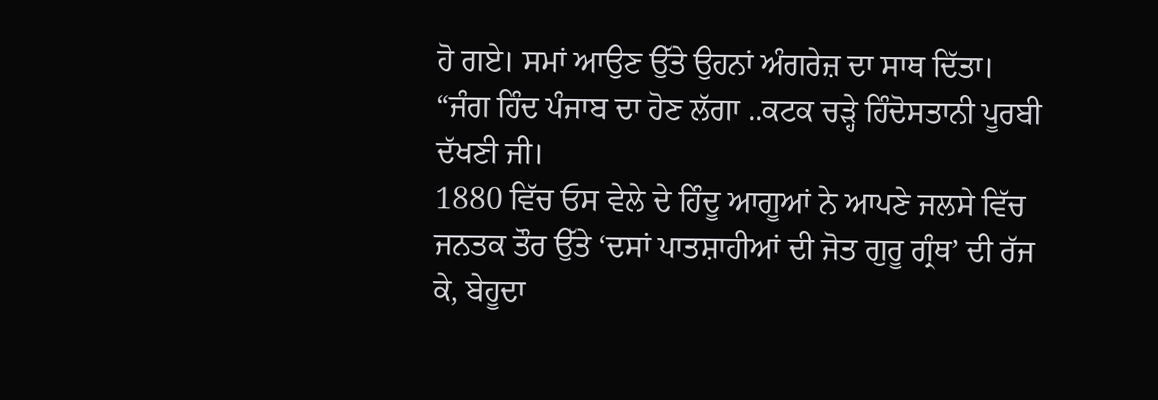ਹੋ ਗਏ। ਸਮਾਂ ਆਉਣ ਉੱਤੇ ਉਹਨਾਂ ਅੰਗਰੇਜ਼ ਦਾ ਸਾਥ ਦਿੱਤਾ। “ਜੰਗ ਹਿੰਦ ਪੰਜਾਬ ਦਾ ਹੋਣ ਲੱਗਾ ..ਕਟਕ ਚੜ੍ਹੇ ਹਿੰਦੋਸਤਾਨੀ ਪੂਰਬੀ ਦੱਖਣੀ ਜੀ।
1880 ਵਿੱਚ ਓਸ ਵੇਲੇ ਦੇ ਹਿੰਦੂ ਆਗੂਆਂ ਨੇ ਆਪਣੇ ਜਲਸੇ ਵਿੱਚ ਜਨਤਕ ਤੌਰ ਉੱਤੇ ‘ਦਸਾਂ ਪਾਤਸ਼ਾਹੀਆਂ ਦੀ ਜੋਤ ਗੁਰੂ ਗ੍ਰੰਥ’ ਦੀ ਰੱਜ ਕੇ, ਬੇਹੂਦਾ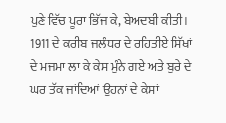ਪੁਣੇ ਵਿੱਚ ਪੂਰਾ ਭਿੱਜ ਕੇ, ਬੇਅਦਬੀ ਕੀਤੀ। 1911 ਦੇ ਕਰੀਬ ਜਲੰਧਰ ਦੇ ਰਹਿਤੀਏ ਸਿੱਖਾਂ ਦੇ ਮਜਮਾ ਲਾ ਕੇ ਕੇਸ ਮੁੰਨੇ ਗਏ ਅਤੇ ਬੁਰੇ ਦੇ ਘਰ ਤੱਕ ਜਾਂਦਿਆਂ ਉਹਨਾਂ ਦੇ ਕੇਸਾਂ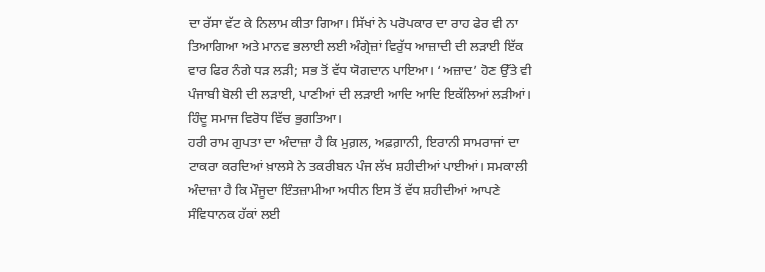ਦਾ ਰੱਸਾ ਵੱਟ ਕੇ ਨਿਲਾਮ ਕੀਤਾ ਗਿਆ। ਸਿੱਖਾਂ ਨੇ ਪਰੋਪਕਾਰ ਦਾ ਰਾਹ ਫੇਰ ਵੀ ਨਾ ਤਿਆਗਿਆ ਅਤੇ ਮਾਨਵ ਭਲਾਈ ਲਈ ਅੰਗ੍ਰੇਜ਼ਾਂ ਵਿਰੁੱਧ ਆਜ਼ਾਦੀ ਦੀ ਲੜਾਈ ਇੱਕ ਵਾਰ ਫਿਰ ਨੰਗੇ ਧੜ ਲੜੀ; ਸਭ ਤੋਂ ਵੱਧ ਯੋਗਦਾਨ ਪਾਇਆ। ‘ਅਜ਼ਾਦ’ ਹੋਣ ਉੱਤੇ ਵੀ ਪੰਜਾਬੀ ਬੋਲੀ ਦੀ ਲੜਾਈ, ਪਾਣੀਆਂ ਦੀ ਲੜਾਈ ਆਦਿ ਆਦਿ ਇਕੱਲਿਆਂ ਲੜੀਆਂ। ਹਿੰਦੂ ਸਮਾਜ ਵਿਰੋਧ ਵਿੱਚ ਭੁਗਤਿਆ।
ਹਰੀ ਰਾਮ ਗੁਪਤਾ ਦਾ ਅੰਦਾਜ਼ਾ ਹੈ ਕਿ ਮੁਗ਼ਲ, ਅਫ਼ਗ਼ਾਨੀ, ਇਰਾਨੀ ਸਾਮਰਾਜਾਂ ਦਾ ਟਾਕਰਾ ਕਰਦਿਆਂ ਖ਼ਾਲਸੇ ਨੇ ਤਕਰੀਬਨ ਪੰਜ ਲੱਖ ਸ਼ਹੀਦੀਆਂ ਪਾਈਆਂ। ਸਮਕਾਲੀ ਅੰਦਾਜ਼ਾ ਹੈ ਕਿ ਮੌਜੂਦਾ ਇੰਤਜ਼ਾਮੀਆ ਅਧੀਨ ਇਸ ਤੋਂ ਵੱਧ ਸ਼ਹੀਦੀਆਂ ਆਪਣੇ ਸੰਵਿਧਾਨਕ ਹੱਕਾਂ ਲਈ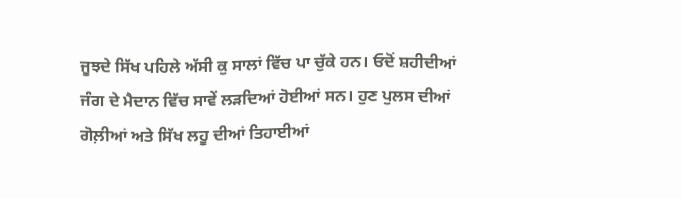ਜੂਝਦੇ ਸਿੱਖ ਪਹਿਲੇ ਅੱਸੀ ਕੁ ਸਾਲਾਂ ਵਿੱਚ ਪਾ ਚੁੱਕੇ ਹਨ। ਓਦੋਂ ਸ਼ਹੀਦੀਆਂ ਜੰਗ ਦੇ ਮੈਦਾਨ ਵਿੱਚ ਸਾਵੇਂ ਲੜਦਿਆਂ ਹੋਈਆਂ ਸਨ। ਹੁਣ ਪੁਲਸ ਦੀਆਂ ਗੋਲ਼ੀਆਂ ਅਤੇ ਸਿੱਖ ਲਹੂ ਦੀਆਂ ਤਿਹਾਈਆਂ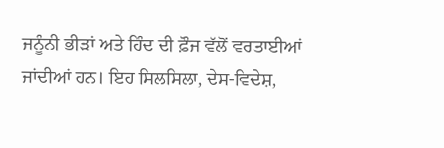ਜਨੂੰਨੀ ਭੀੜਾਂ ਅਤੇ ਹਿੰਦ ਦੀ ਫ਼ੌਜ ਵੱਲੋਂ ਵਰਤਾਈਆਂ ਜਾਂਦੀਆਂ ਹਨ। ਇਹ ਸਿਲਸਿਲਾ, ਦੇਸ-ਵਿਦੇਸ਼,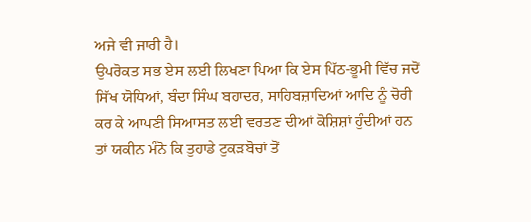ਅਜੇ ਵੀ ਜਾਰੀ ਹੈ।
ਉਪਰੋਕਤ ਸਭ ਏਸ ਲਈ ਲਿਖਣਾ ਪਿਆ ਕਿ ਏਸ ਪਿੱਠ-ਭੂਮੀ ਵਿੱਚ ਜਦੋਂ ਸਿੱਖ ਯੋਧਿਆਂ, ਬੰਦਾ ਸਿੰਘ ਬਹਾਦਰ, ਸਾਹਿਬਜ਼ਾਦਿਆਂ ਆਦਿ ਨੂੰ ਚੋਰੀ ਕਰ ਕੇ ਆਪਣੀ ਸਿਆਸਤ ਲਈ ਵਰਤਣ ਦੀਆਂ ਕੋਸ਼ਿਸ਼ਾਂ ਹੁੰਦੀਆਂ ਹਨ ਤਾਂ ਯਕੀਨ ਮੰਨੋ ਕਿ ਤੁਹਾਡੇ ਟੁਕੜਬੋਚਾਂ ਤੋਂ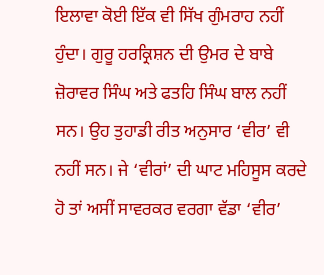ਇਲਾਵਾ ਕੋਈ ਇੱਕ ਵੀ ਸਿੱਖ ਗੁੰਮਰਾਹ ਨਹੀਂ ਹੁੰਦਾ। ਗੁਰੂ ਹਰਕ੍ਰਿਸ਼ਨ ਦੀ ਉਮਰ ਦੇ ਬਾਬੇ ਜ਼ੋਰਾਵਰ ਸਿੰਘ ਅਤੇ ਫਤਹਿ ਸਿੰਘ ਬਾਲ ਨਹੀਂ ਸਨ। ਉਹ ਤੁਹਾਡੀ ਰੀਤ ਅਨੁਸਾਰ ‘ਵੀਰ’ ਵੀ ਨਹੀਂ ਸਨ। ਜੇ ‘ਵੀਰਾਂ’ ਦੀ ਘਾਟ ਮਹਿਸੂਸ ਕਰਦੇ ਹੋ ਤਾਂ ਅਸੀਂ ਸਾਵਰਕਰ ਵਰਗਾ ਵੱਡਾ ‘ਵੀਰ’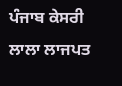ਪੰਜਾਬ ਕੇਸਰੀ ਲਾਲਾ ਲਾਜਪਤ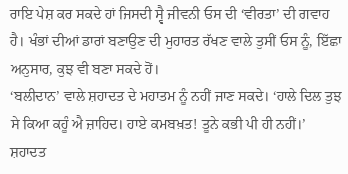ਰਾਇ ਪੇਸ਼ ਕਰ ਸਕਦੇ ਹਾਂ ਜਿਸਦੀ ਸ੍ਵੈ ਜੀਵਨੀ ਓਸ ਦੀ ‘ਵੀਰਤਾ’ ਦੀ ਗਵਾਹ ਹੈ। ਖੰਭਾਂ ਦੀਆਂ ਡਾਰਾਂ ਬਣਾਉਣ ਦੀ ਮੁਹਾਰਤ ਰੱਖਣ ਵਾਲੇ ਤੁਸੀਂ ਓਸ ਨੂੰ, ਇੱਛਾ ਅਨੁਸਾਰ, ਕੁਝ ਵੀ ਬਣਾ ਸਕਦੇ ਹੋਂ।
‘ਬਲੀਦਾਨ’ ਵਾਲੇ ਸ਼ਹਾਦਤ ਦੇ ਮਹਾਤਮ ਨੂੰ ਨਹੀਂ ਜਾਣ ਸਕਦੇ। ‘ਹਾਲੇ ਦਿਲ ਤੁਝ ਸੇ ਕਿਆ ਕਹੂੰ ਐ ਜ਼ਾਹਿਦ। ਹਾਏ ਕਮਬਖ਼ਤ! ਤੂਨੇ ਕਭੀ ਪੀ ਹੀ ਨਹੀਂ।’ ਸ਼ਹਾਦਤ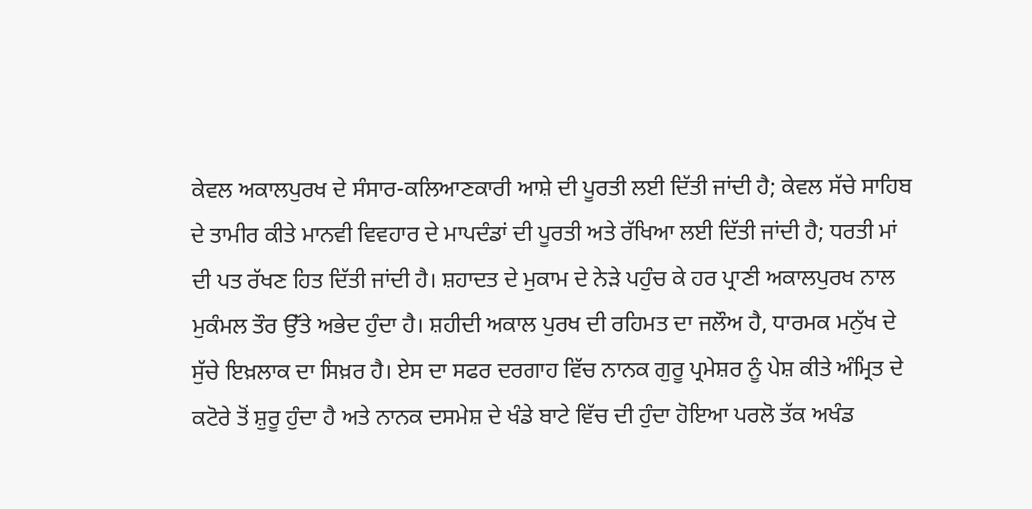ਕੇਵਲ ਅਕਾਲਪੁਰਖ ਦੇ ਸੰਸਾਰ-ਕਲਿਆਣਕਾਰੀ ਆਸ਼ੇ ਦੀ ਪੂਰਤੀ ਲਈ ਦਿੱਤੀ ਜਾਂਦੀ ਹੈ; ਕੇਵਲ ਸੱਚੇ ਸਾਹਿਬ ਦੇ ਤਾਮੀਰ ਕੀਤੇ ਮਾਨਵੀ ਵਿਵਹਾਰ ਦੇ ਮਾਪਦੰਡਾਂ ਦੀ ਪੂਰਤੀ ਅਤੇ ਰੱਖਿਆ ਲਈ ਦਿੱਤੀ ਜਾਂਦੀ ਹੈ; ਧਰਤੀ ਮਾਂ ਦੀ ਪਤ ਰੱਖਣ ਹਿਤ ਦਿੱਤੀ ਜਾਂਦੀ ਹੈ। ਸ਼ਹਾਦਤ ਦੇ ਮੁਕਾਮ ਦੇ ਨੇੜੇ ਪਹੁੰਚ ਕੇ ਹਰ ਪ੍ਰਾਣੀ ਅਕਾਲਪੁਰਖ ਨਾਲ ਮੁਕੰਮਲ ਤੌਰ ਉੱਤੇ ਅਭੇਦ ਹੁੰਦਾ ਹੈ। ਸ਼ਹੀਦੀ ਅਕਾਲ ਪੁਰਖ ਦੀ ਰਹਿਮਤ ਦਾ ਜਲੌਅ ਹੈ, ਧਾਰਮਕ ਮਨੁੱਖ ਦੇ ਸੁੱਚੇ ਇਖ਼ਲਾਕ ਦਾ ਸਿਖ਼ਰ ਹੈ। ਏਸ ਦਾ ਸਫਰ ਦਰਗਾਹ ਵਿੱਚ ਨਾਨਕ ਗੁਰੂ ਪ੍ਰਮੇਸ਼ਰ ਨੂੰ ਪੇਸ਼ ਕੀਤੇ ਅੰਮ੍ਰਿਤ ਦੇ ਕਟੋਰੇ ਤੋਂ ਸ਼ੁਰੂ ਹੁੰਦਾ ਹੈ ਅਤੇ ਨਾਨਕ ਦਸਮੇਸ਼ ਦੇ ਖੰਡੇ ਬਾਟੇ ਵਿੱਚ ਦੀ ਹੁੰਦਾ ਹੋਇਆ ਪਰਲੋ ਤੱਕ ਅਖੰਡ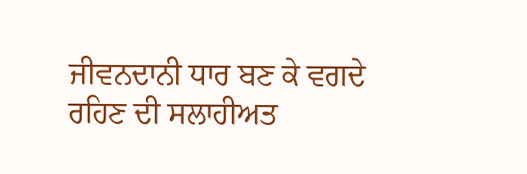ਜੀਵਨਦਾਨੀ ਧਾਰ ਬਣ ਕੇ ਵਗਦੇ ਰਹਿਣ ਦੀ ਸਲਾਹੀਅਤ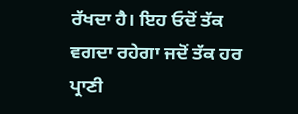ਰੱਖਦਾ ਹੈ। ਇਹ ਓਦੋਂ ਤੱਕ ਵਗਦਾ ਰਹੇਗਾ ਜਦੋਂ ਤੱਕ ਹਰ ਪ੍ਰਾਣੀ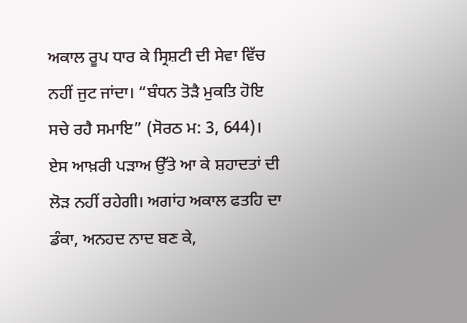ਅਕਾਲ ਰੂਪ ਧਾਰ ਕੇ ਸ੍ਰਿਸ਼ਟੀ ਦੀ ਸੇਵਾ ਵਿੱਚ ਨਹੀਂ ਜੁਟ ਜਾਂਦਾ। “ਬੰਧਨ ਤੋੜੈ ਮੁਕਤਿ ਹੋਇ ਸਚੇ ਰਹੈ ਸਮਾਇ” (ਸੋਰਠ ਮ: 3, 644)। ਏਸ ਆਖ਼ਰੀ ਪੜਾਅ ਉੱਤੇ ਆ ਕੇ ਸ਼ਹਾਦਤਾਂ ਦੀ ਲੋੜ ਨਹੀਂ ਰਹੇਗੀ। ਅਗਾਂਹ ਅਕਾਲ ਫਤਹਿ ਦਾ ਡੰਕਾ, ਅਨਹਦ ਨਾਦ ਬਣ ਕੇ,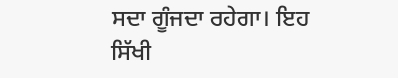ਸਦਾ ਗੂੰਜਦਾ ਰਹੇਗਾ। ਇਹ ਸਿੱਖੀ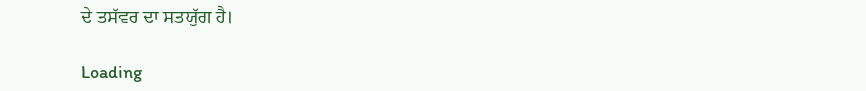ਦੇ ਤਸੱਵਰ ਦਾ ਸਤਯੁੱਗ ਹੈ।

Loading